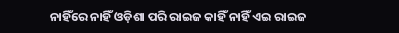ନାହିଁରେ ନାହିଁ ଓଡ଼ିଶା ପରି ରାଇଜ କାହିଁ ନାହିଁ ଏଇ ରାଇଜ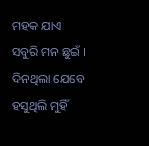ମହକ ଯାଏ ସବୁରି ମନ ଛୁଇଁ ।
ଦିନଥିଲା ଯେବେ ହସୁଥିଲି ମୁହିଁ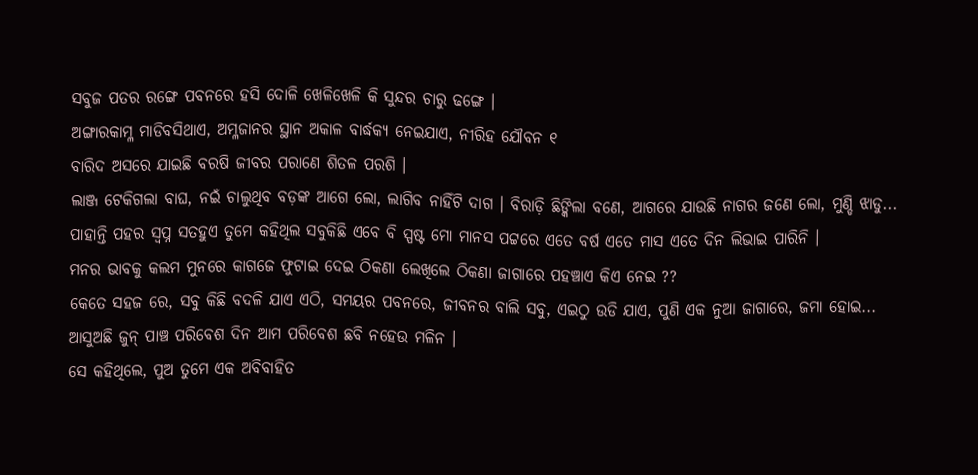ସବୁଜ ପତର ରଙ୍ଗେ ପବନରେ ହସି ଦୋଳି ଖେଳିଖେଳି କି ସୁନ୍ଦର ଚାରୁ ଢଙ୍ଗେ ।
ଅଙ୍ଗାରକାମ୍ଳ ମାଡିବସିଥାଏ, ଅମ୍ଳଜାନର ସ୍ଥାନ ଅକାଳ ବାର୍ଦ୍ଧକ୍ୟ ନେଇଯାଏ, ନୀରିହ ଯୌବନ ୧
ବାରିଦ ଅସରେ ଯାଇଛି ବରଷି ଜୀବର ପରାଣେ ଶିତଳ ପରଶି ।
ଲାଞ୍ଜ ଟେକିଗଲା ବାଘ, ନଇଁ ଚାଲୁଥିବ ବଡ଼ଙ୍କ ଆଗେ ଲୋ, ଲାଗିବ ନାହିଁଟି ଦାଗ । ବିରାଡ଼ି ଛିଙ୍କିଲା ବଣେ, ଆଗରେ ଯାଉଛି ନାଗର ଜଣେ ଲୋ, ମୁଣ୍ଡି ଝାଡୁ...
ପାହାନ୍ତି ପହର ସ୍ୱପ୍ନ ସତହୁଏ ତୁମେ କହିଥିଲ ସବୁକିଛି ଏବେ ବି ସ୍ପଷ୍ଟ ମୋ ମାନସ ପଟ୍ଟରେ ଏତେ ବର୍ଷ ଏତେ ମାସ ଏତେ ଦିନ ଲିଭାଇ ପାରିନି ।
ମନର ଭାବକୁ କଲମ ମୁନରେ କାଗଜେ ଫୁଟାଇ ଦେଇ ଠିକଣା ଲେଖିଲେ ଠିକଣା ଜାଗାରେ ପହଞ୍ଚାଏ କିଏ ନେଇ ??
କେତେ ସହଜ ରେ, ସବୁ କିଛି ବଦଳି ଯାଏ ଏଠି, ସମୟର ପବନରେ, ଜୀବନର ବାଲି ସବୁ, ଏଇଠୁ ଉଡି ଯାଏ, ପୁଣି ଏକ ନୁଆ ଜାଗାରେ, ଜମା ହୋଇ...
ଆସୁଅଛି ଜୁନ୍ ପାଞ୍ଚ ପରିବେଶ ଦିନ ଆମ ପରିବେଶ ଛବି ନହେଉ ମଳିନ ।
ସେ କହିଥିଲେ, ପୁଅ ତୁମେ ଏକ ଅବିବାହିତ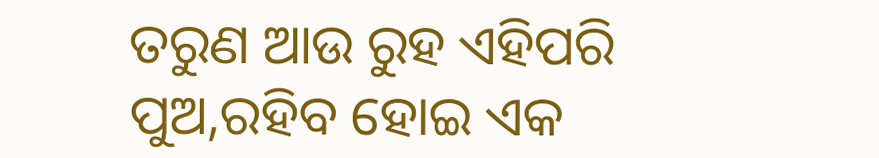ତରୁଣ ଆଉ ରୁହ ଏହିପରି ପୁଅ,ରହିବ ହୋଇ ଏକ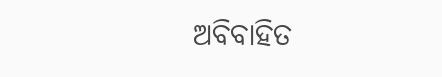ଅବିବାହିତ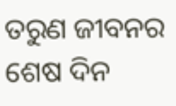ତରୁଣ ଜୀବନର ଶେଷ ଦିନ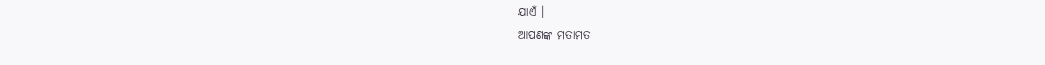ଯାଏଁ ।
ଆପଣଙ୍କ ମତାମତ